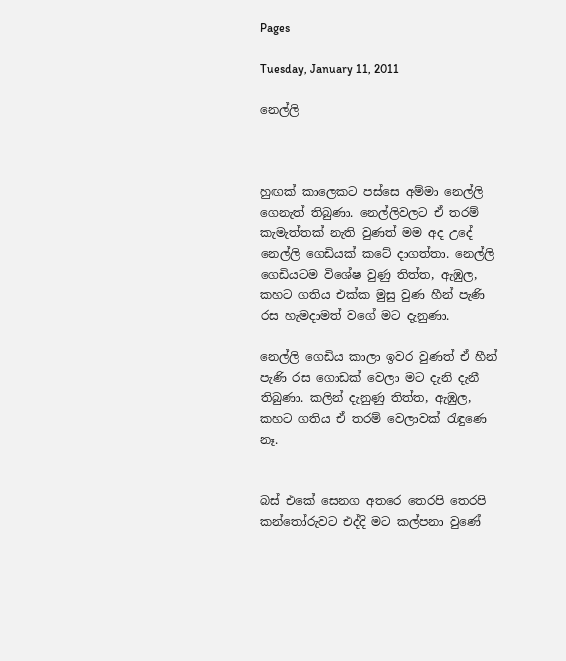Pages

Tuesday, January 11, 2011

නෙල්ලි



හුඟක් කාලෙකට පස්සෙ අම්මා නෙල්ලි ගෙනැත් තිබුණා. නෙල්ලිවලට ඒ තරම් කැමැත්තක් නැති වුණත් මම අද උදේ නෙල්ලි ගෙඩියක් කටේ දාගත්තා. නෙල්ලි ගෙඩියටම විශේෂ වුණු තිත්ත, ඇඹුල, කහට ගතිය එක්ක මුසු වුණ හීන් පැණි රස හැමදාමත් වගේ මට දැනුණා.

නෙල්ලි ගෙඩිය කාලා ඉවර වුණත් ඒ හීන් පැණි රස ගොඩක් වෙලා මට දැනි දැනී තිබුණා. කලින් දැනුණු තිත්ත, ඇඹුල, කහට ගතිය ඒ තරම් වෙලාවක් රැඳුණෙ නෑ.


බස් එකේ සෙනග අතරෙ තෙරපි තෙරපි කන්තෝරුවට එද්දි මට කල්පනා වුණේ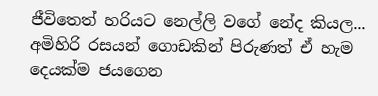ජීවිතෙත් හරියට නෙල්ලි වගේ නේද කියල...
අමිහිරි රසයන් ගොඩකින් පිරුණත් ඒ හැම දෙයක්ම ජයගෙන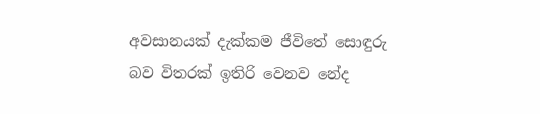අවසානයක් දැක්කම ජීවිතේ සොඳුරු බව විතරක් ඉතිරි වෙනව නේද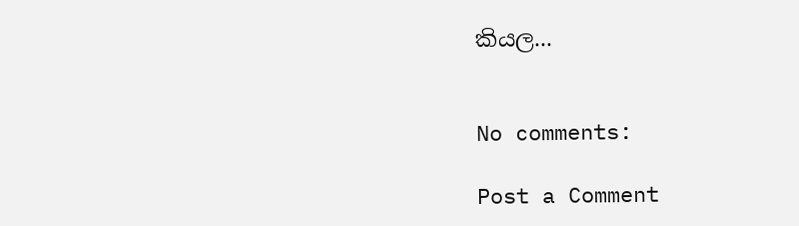කියල...


No comments:

Post a Comment